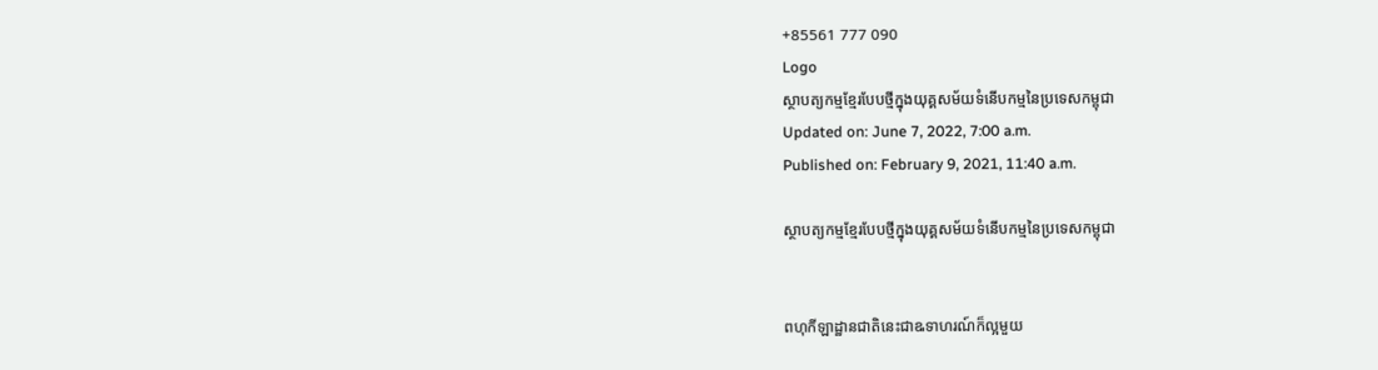+85561 777 090
Logo
ស្ថាបត្យកម្មខ្មែរបែបថ្មីក្នុងយុគ្គសម័យទំនើបកម្មនៃប្រទេសកម្ពុជា
Updated on: June 7, 2022, 7:00 a.m.
Published on: February 9, 2021, 11:40 a.m.

ស្ថាបត្យកម្មខ្មែរបែបថ្មីក្នុងយុគ្គសម័យទំនើបកម្មនៃប្រទេសកម្ពុជា


ពហុកីឡាដ្ឋានជាតិនេះជាឩទាហរណ៍ក៏ល្អមួយ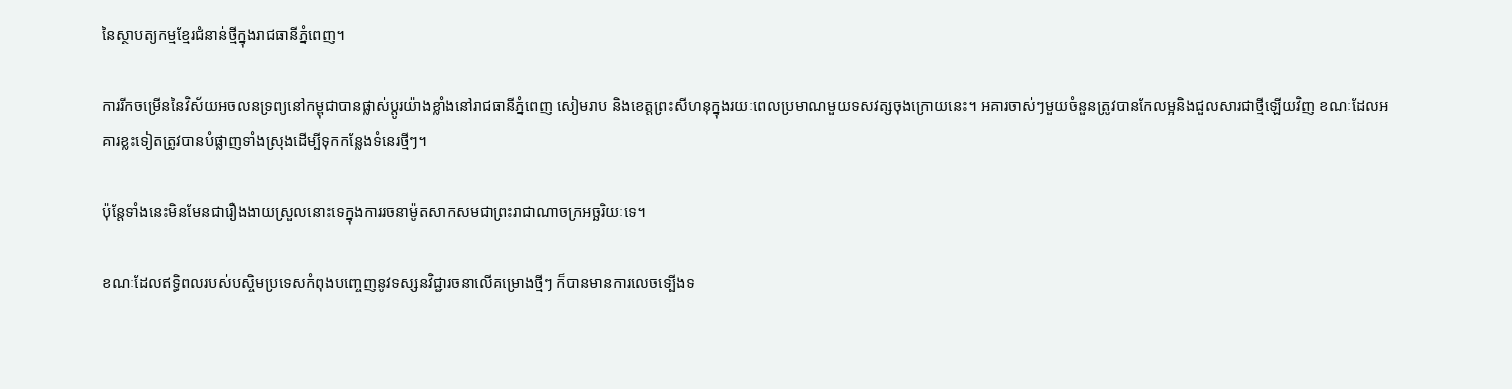នៃស្ថាបត្យកម្មខ្មែរជំនាន់ថ្មីក្នុងរាជធានីភ្នំពេញ។

ការរីកចម្រើននៃវិស័យអចលនទ្រព្យនៅកម្ពុជាបានផ្លាស់ប្តូរយ៉ាងខ្លាំងនៅរាជធានីភ្នំពេញ សៀមរាប និងខេត្តព្រះសីហនុក្នុងរយៈពេលប្រមាណមួយទសវត្សចុងក្រោយនេះ។ អគារចាស់ៗមួយចំនួនត្រូវបានកែលម្អនិងជួលសារជាថ្មីឡើយវិញ ខណៈដែលអគារខ្លះទៀតត្រូវបានបំផ្លាញទាំងស្រុងដើម្បីទុកកន្លែងទំនេរថ្មីៗ។

ប៉ុន្តែទាំងនេះមិនមែនជារឿងងាយស្រួលនោះទេក្នុងការរចនាម៉ូតសាកសមជាព្រះរាជាណាចក្រអច្ឆរិយៈទេ។

ខណៈដែលឥទ្ធិពលរបស់បស្ចិមប្រទេសកំពុងបញ្ចេញនូវទស្សនវិជ្ជារចនាលើគម្រោងថ្មីៗ ក៏បានមានការលេចទ្បើងទ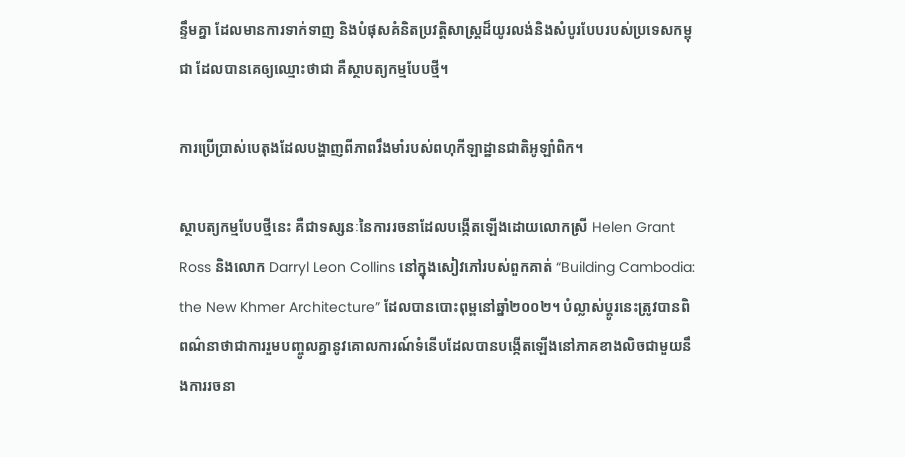ន្ទឹមគ្នា ដែលមានការទាក់ទាញ និងបំផុសគំនិតប្រវត្តិសាស្រ្តដ៏យូរលង់និងសំបូរបែបរបស់ប្រទេសកម្ពុជា ដែលបានគេឲ្យឈ្មោះថាជា គឺស្ថាបត្យកម្មបែបថ្មី។

ការប្រើប្រាស់បេតុងដែលបង្ហាញពីភាពរឹងមាំរបស់ពហុកីឡាដ្ឋានជាតិអូឡាំពិក។

ស្ថាបត្យកម្មបែបថ្មីនេះ គឺជាទស្សនៈនៃការរចនាដែលបង្កើតឡើងដោយលោកស្រី Helen Grant Ross និងលោក Darryl Leon Collins នៅក្នុងសៀវភៅរបស់ពួកគាត់ “Building Cambodia: the New Khmer Architecture” ដែលបានបោះពុម្ពនៅឆ្នាំ២០០២។ បំល្លាស់ប្តូរនេះត្រូវបានពិពណ៌នាថាជាការរួមបញ្ចូលគ្នានូវគោលការណ៍ទំនើបដែលបានបង្កើតឡើងនៅភាគខាងលិចជាមួយនឹងការរចនា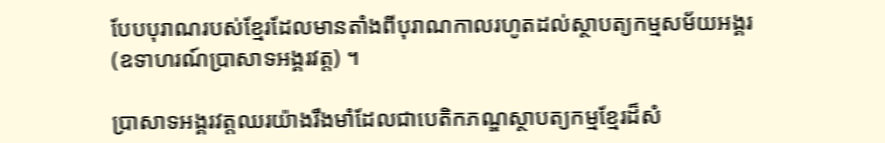បែបបុរាណរបស់ខ្មែរដែលមានតាំងពីបុរាណកាលរហូតដល់ស្ថាបត្យកម្មសម័យអង្គរ (ឧទាហរណ៍ប្រាសាទអង្គរវត្ត) ។

ប្រាសាទអង្គរវត្តឈរយ៉ាងរឹងមាំដែលជាបេតិកភណ្ឌស្ថាបត្យកម្មខ្មែរដ៏សំ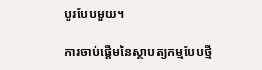បូរបែបមួយ។

ការចាប់ផ្ដើមនៃស្ថាបត្យកម្មបែបថ្មី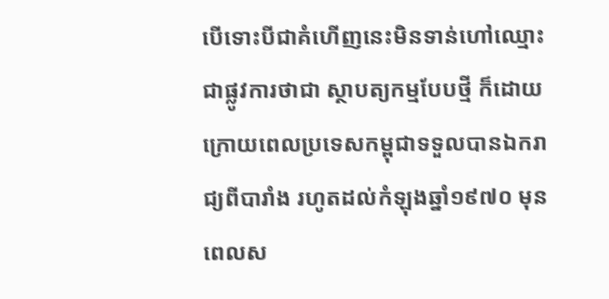បើទោះបីជាគំហើញនេះមិនទាន់ហៅឈ្មោះជាផ្លូវការថាជា ស្ថាបត្យកម្មបែបថ្មី ក៏ដោយ ក្រោយពេលប្រទេសកម្ពុជាទទួលបានឯករាជ្យពីបារាំង រហូតដល់កំឡុងឆ្នាំ១៩៧០ មុនពេលស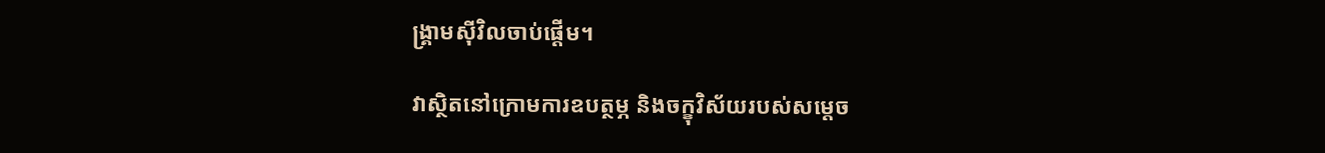ង្គ្រាមស៊ីវិលចាប់ផ្ដើម។

វាស្ថិតនៅក្រោមការឧបត្ថម្ភ និងចក្ខុវិស័យរបស់សម្តេច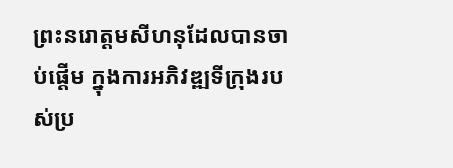ព្រះនរោត្តមសីហនុដែលបានចាប់ផ្តើម ក្នុងការអភិវឌ្ឍទីក្រុងរបស់ប្រ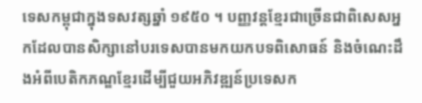ទេសកម្ពុជាក្នុងទសវត្សឆ្នាំ ១៩៥០ ។ បញ្ញវន្តខ្មែរជាច្រើនជាពិសេសអ្នកដែលបានសិក្សានៅបរទេសបានមកយកបទពិសោធន៍ និងចំណេះដឹងអំពីបេតិកភណ្ឌខ្មែរដើម្បីជួយអភិវឌ្ឍន៍ប្រទេសក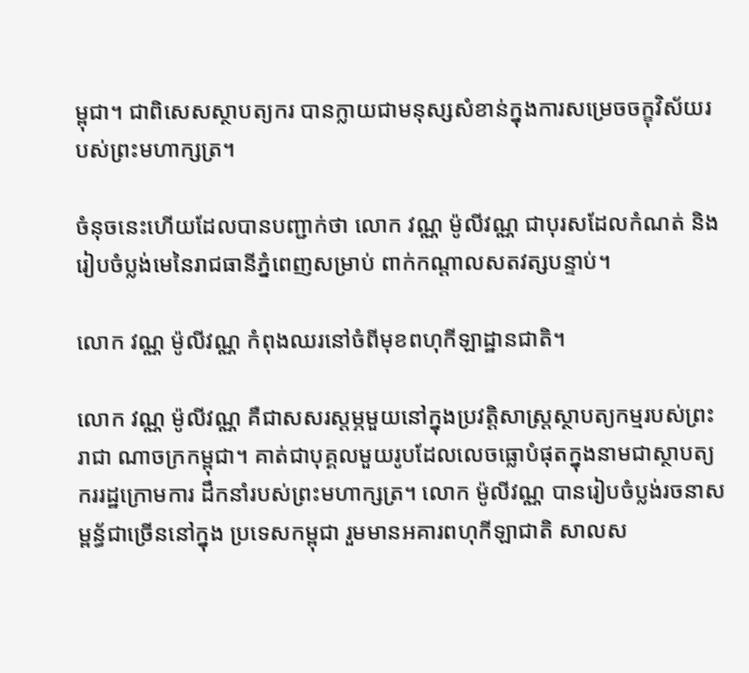ម្ពុជា។ ជាពិសេសស្ថាបត្យករ បានក្លាយជាមនុស្សសំខាន់ក្នុងការសម្រេចចក្ខុវិស័យរបស់ព្រះមហាក្សត្រ។

ចំនុចនេះហើយដែលបានបញ្ជាក់ថា លោក វណ្ណ ម៉ូលីវណ្ណ ជាបុរសដែលកំណត់ និងរៀបចំប្លង់មេនៃរាជធានីភ្នំពេញសម្រាប់ ពាក់កណ្តាលសតវត្សបន្ទាប់។

លោក វណ្ណ ម៉ូលីវណ្ណ កំពុងឈរនៅចំពីមុខពហុកីឡាដ្ឋានជាតិ។

លោក វណ្ណ ម៉ូលីវណ្ណ គឺជាសសរស្តម្ភមួយនៅក្នុងប្រវត្តិសាស្ត្រស្ថាបត្យកម្មរបស់ព្រះរាជា ណាចក្រកម្ពុជា។ គាត់ជាបុគ្គលមួយរូបដែលលេចធ្លោបំផុតក្នុងនាមជាស្ថាបត្យកររដ្ឋក្រោមការ ដឹកនាំរបស់ព្រះមហាក្សត្រ។ លោក ម៉ូលីវណ្ណ បានរៀបចំប្លង់រចនាសម្ពន្ធ័ជាច្រើននៅក្នុង ប្រទេសកម្ពុជា រួមមានអគារពហុកីឡាជាតិ សាលស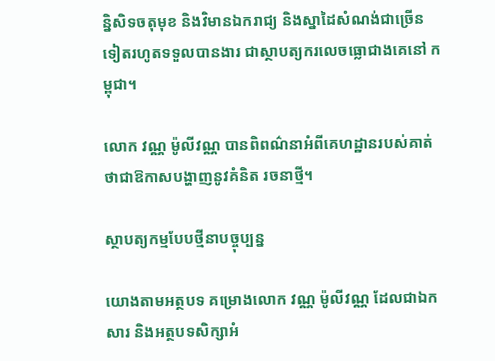ន្និសិទចតុមុខ និងវិមានឯករាជ្យ និងស្នាដៃសំណង់ជាច្រើនទៀតរហូតទទួលបានងារ ជាស្ថាបត្យករលេចធ្លោជាងគេនៅ កម្ពុជា។

លោក វណ្ណ ម៉ូលីវណ្ណ បានពិពណ៌នាអំពីគេហដ្ឋានរបស់គាត់ថាជាឱកាសបង្ហាញនូវគំនិត រចនាថ្មី។

ស្ថាបត្យកម្មបែបថ្មីនាបច្ចុប្បន្ន

យោងតាមអត្ថបទ គម្រោងលោក វណ្ណ ម៉ូលីវណ្ណ ដែលជាឯកសារ និងអត្ថបទសិក្សាអំ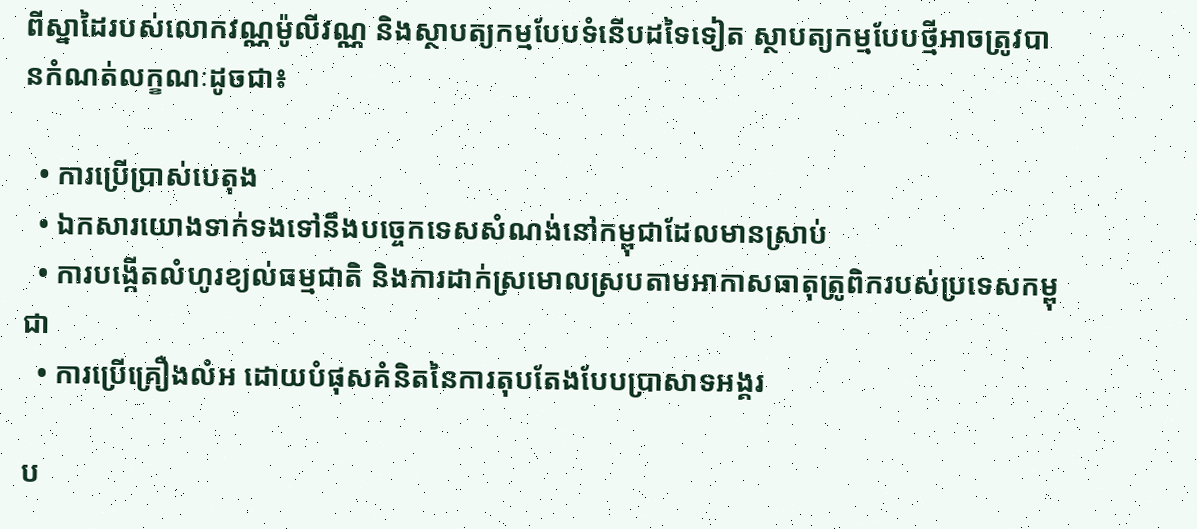ពីស្នាដៃរបស់លោកវណ្ណម៉ូលីវណ្ណ និងស្ថាបត្យកម្មបែបទំនើបដទៃទៀត ស្ថាបត្យកម្មបែបថ្មីអាចត្រូវបានកំណត់លក្ខណៈដូចជា៖

  • ការប្រើប្រាស់បេតុង
  • ឯកសារយោងទាក់ទងទៅនឹងបច្ចេកទេសសំណង់នៅកម្ពុជាដែលមានស្រាប់
  • ការបង្កើតលំហូរខ្យល់ធម្មជាតិ និងការដាក់ស្រមោលស្របតាមអាកាសធាតុត្រូពិករបស់ប្រទេសកម្ពុជា
  • ការប្រើគ្រឿងលំអ ដោយបំផុសគំនិតនៃការតុបតែងបែបប្រាសាទអង្គរ

ប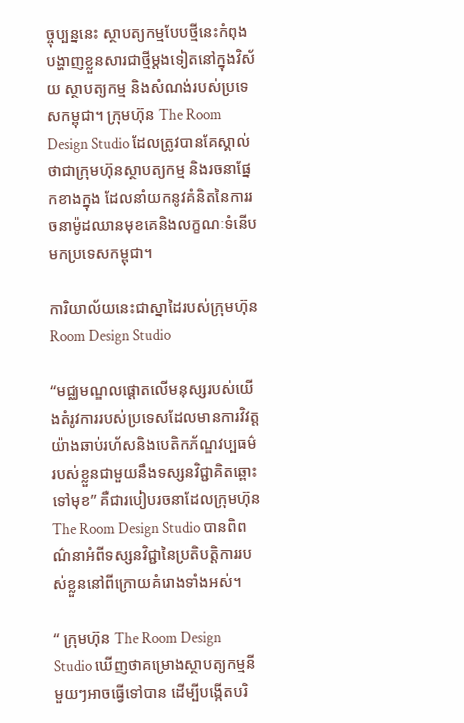ច្ចុប្បន្ននេះ ស្ថាបត្យកម្មបែបថ្មីនេះកំពុងបង្ហាញខ្លួនសារជាថ្មីម្ដងទៀតនៅក្នុងវិស័យ ស្ថាបត្យកម្ម និងសំណង់របស់ប្រទេសកម្ពុជា។ ក្រុមហ៊ុន The Room Design Studio ដែលត្រូវបានគែស្គាល់ថាជាក្រុមហ៊ុនស្ថាបត្យកម្ម និងរចនាផ្នែកខាងក្នុង ដែលនាំយកនូវគំនិតនៃការរចនាម៉ូដឈានមុខគេនិងលក្ខណៈទំនើបមកប្រទេសកម្ពុជា។

ការិយាល័យនេះជាស្នាដៃរបស់ក្រុមហ៊ុន Room Design Studio

“មជ្ឈមណ្ឌលផ្តោតលើមនុស្សរបស់យើងតំរូវការរបស់ប្រទេសដែលមានការវិវត្តយ៉ាងឆាប់រហ័សនិងបេតិកភ័ណ្ឌវប្បធម៌របស់ខ្លួនជាមួយនឹងទស្សនវិជ្ជាគិតឆ្ពោះទៅមុខ” គឺជារបៀបរចនាដែលក្រុមហ៊ុន The Room Design Studio បានពិពណ៌នាអំពីទស្សនវិជ្ជានៃប្រតិបត្តិការរបស់ខ្លួននៅពីក្រោយគំរោងទាំងអស់។

“ ក្រុមហ៊ុន The Room Design Studio ឃើញថាគម្រោងស្ថាបត្យកម្មនីមួយៗអាចធ្វើទៅបាន ដើម្បីបង្កើតបរិ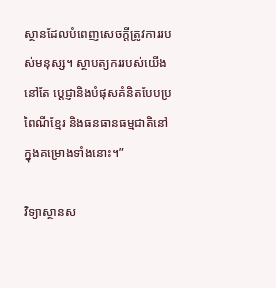ស្ថានដែលបំពេញសេចក្តីត្រូវការរបស់មនុស្ស។ ស្ថាបត្យកររបស់យើងនៅតែ ប្តេជ្ញានិងបំផុសគំនិតបែបប្រពៃណីខ្មែរ និងធនធានធម្មជាតិនៅក្នុងគម្រោងទាំងនោះ។”

វិទ្យាស្ថានស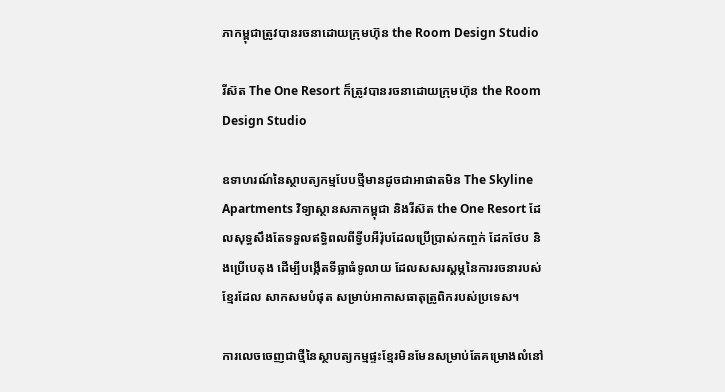ភាកម្ពុជាត្រូវបានរចនាដោយក្រុមហ៊ុន the Room Design Studio

រីស៊ត The One Resort ក៏ត្រូវបានរចនាដោយក្រុមហ៊ុន the Room Design Studio

ឧទាហរណ៍នៃស្ថាបត្យកម្មបែបថ្មីមានដូចជាអាផាតមិន The Skyline Apartments វិទ្យាស្ថានសភាកម្ពុជា និងរីស៊ត the One Resort ដែលសុទ្ធសឹងតែទទួលឥទ្ធិពលពីទ្វីបអឺរ៉ុបដែលប្រើប្រាស់កញ្ចក់ ដែកថែប និងប្រើបេតុង ដើម្បីបង្កើតទីធ្លាធំទូលាយ ដែលសសរស្តម្ភនៃការរចនារបស់ខ្មែរដែល សាកសមបំផុត សម្រាប់អាកាសធាតុត្រូពិករបស់ប្រទេស។

ការលេចចេញជាថ្មីនៃស្ថាបត្យកម្មផ្ទះខ្មែរមិនមែនសម្រាប់តែគម្រោងលំនៅ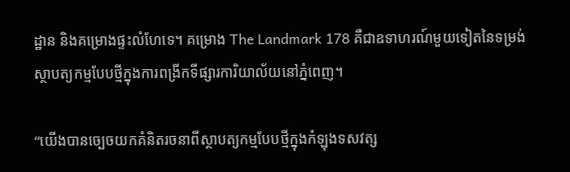ដ្ឋាន និងគម្រោងផ្ទះលំហែទេ។ គម្រោង The Landmark 178 គឺជាឧទាហរណ៍មួយទៀតនៃទម្រង់ ស្ថាបត្យកម្មបែបថ្មីក្នុងការពង្រីកទីផ្សារការិយាល័យនៅភ្នំពេញ។

“យើងបានច្បេចយកគំនិតរចនាពីស្ថាបត្យកម្មបែបថ្មីក្នុងកំឡុងទសវត្ស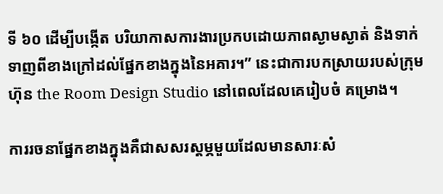ទី ៦០ ដើម្បីបង្កើត បរិយាកាសការងារប្រកបដោយភាពស្ងាមស្ងាត់ និងទាក់ទាញពីខាងក្រៅដល់ផ្នែកខាងក្នុងនៃអគារ។” នេះជាការបកស្រាយរបស់ក្រុមហ៊ុន the Room Design Studio នៅពេលដែលគេរៀបចំ គម្រោង។

ការរចនាផ្នែកខាងក្នុងគឺជាសសរស្តម្ភមួយដែលមានសារៈសំ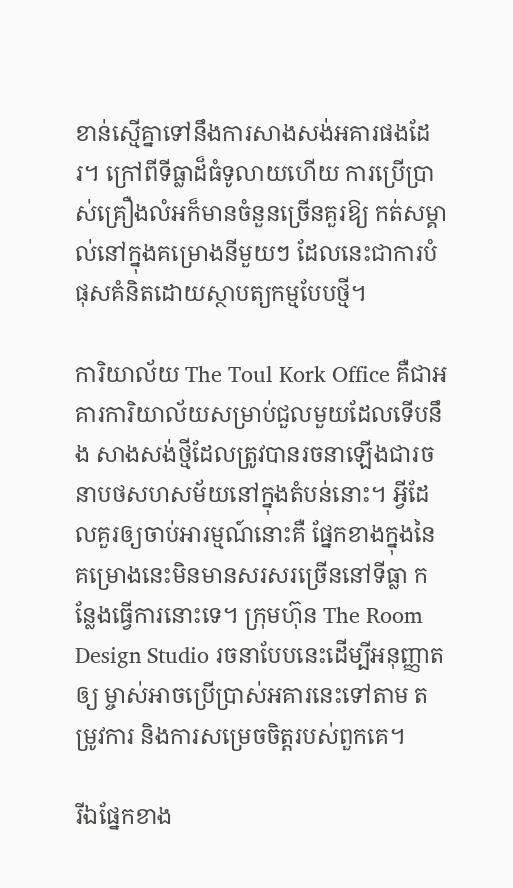ខាន់ស្មើគ្នាទៅនឹងការសាងសង់អគារផងដែរ។ ក្រៅពីទីធ្លាដ៏ធំទូលាយហើយ ការប្រើប្រាស់គ្រឿងលំអក៏មានចំនួនច្រើនគួរឱ្យ កត់សម្គាល់នៅក្នុងគម្រោងនីមួយៗ ដែលនេះជាការបំផុសគំនិតដោយស្ថាបត្យកម្មបែបថ្មី។

ការិយាល័យ The Toul Kork Office គឺជាអគារការិយាល័យសម្រាប់ជួលមួយដែលទើបនឹង សាងសង់ថ្មីដែលត្រូវបានរចនាឡើងជារចនាបថសហសម័យនៅក្នុងតំបន់នោះ។ អ្វីដែលគួរឲ្យចាប់អារម្មណ៍នោះគឺ ផ្នែកខាងក្នុងនៃគម្រោងនេះមិនមានសរសរច្រើននៅទីធ្លា កន្លែងធ្វើការនោះទេ។ ក្រុមហ៊ុន The Room Design Studio រចនាបែបនេះដើម្បីអនុញ្ញាតឲ្យ ម្ចាស់អាចប្រើប្រាស់អគារនេះទៅតាម តម្រូវការ និងការសម្រេចចិត្តរបស់ពួកគេ។

រីឯផ្នែកខាង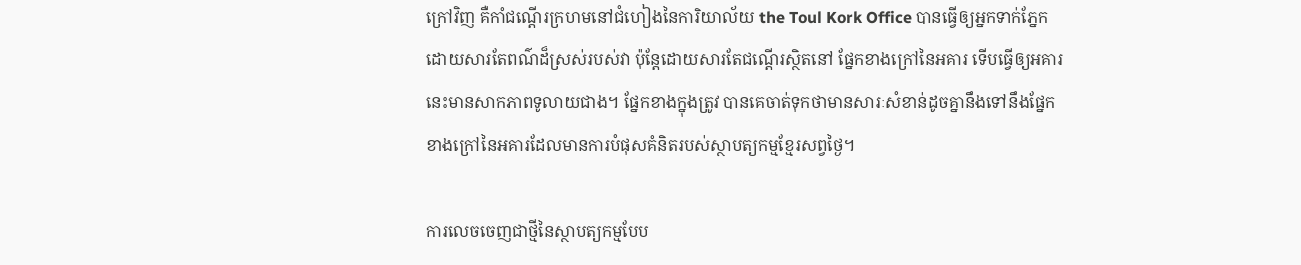ក្រៅវិញ គឺកាំជណ្ដើរក្រហមនៅជំហៀងនៃការិយាល័យ the Toul Kork Office បានធ្វើឲ្យអ្នកទាក់ភ្នែកដោយសារតែពណ៌ដ៏ស្រស់របស់វា ប៉ុន្តែដោយសារតែជណ្ដើរស្ថិតនៅ ផ្នែកខាងក្រៅនៃអគារ ទើបធ្វើឲ្យអគារនេះមានសាកភាពទូលាយជាង។ ផ្នែកខាងក្នុងត្រូវ បានគេចាត់ទុកថាមានសារៈសំខាន់ដូចគ្នានឹងទៅនឹងផ្នែកខាងក្រៅនៃអគារដែលមានការបំផុសគំនិតរបស់ស្ថាបត្យកម្មខ្មែរសព្វថ្ងៃ។

ការលេចចេញជាថ្មីនៃស្ថាបត្យកម្មបែប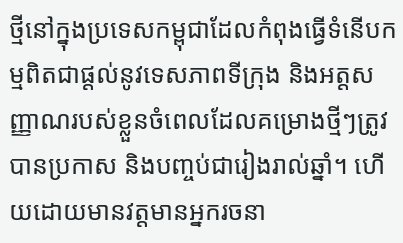ថ្មីនៅក្នុងប្រទេសកម្ពុជាដែលកំពុងធ្វើទំនើបកម្មពិតជាផ្តល់នូវទេសភាពទីក្រុង និងអត្តសញ្ញាណរបស់ខ្លួនចំពេលដែលគម្រោងថ្មីៗត្រូវបានប្រកាស និងបញ្ចប់ជារៀងរាល់ឆ្នាំ។ ហើយដោយមានវត្តមានអ្នករចនា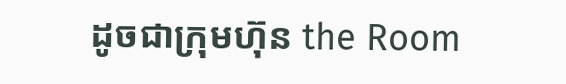ដូចជាក្រុមហ៊ុន the Room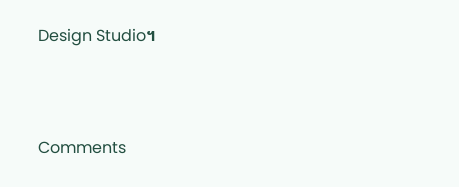Design Studio។



Comments